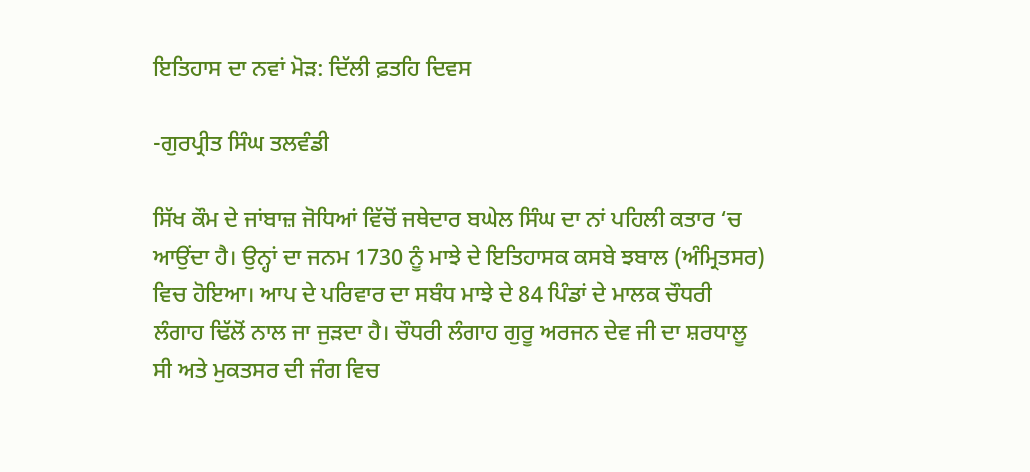ਇਤਿਹਾਸ ਦਾ ਨਵਾਂ ਮੋੜ: ਦਿੱਲੀ ਫ਼ਤਹਿ ਦਿਵਸ

-ਗੁਰਪ੍ਰੀਤ ਸਿੰਘ ਤਲਵੰਡੀ

ਸਿੱਖ ਕੌਮ ਦੇ ਜਾਂਬਾਜ਼ ਜੋਧਿਆਂ ਵਿੱਚੋਂ ਜਥੇਦਾਰ ਬਘੇਲ ਸਿੰਘ ਦਾ ਨਾਂ ਪਹਿਲੀ ਕਤਾਰ ‘ਚ ਆਉਂਦਾ ਹੈ। ਉਨ੍ਹਾਂ ਦਾ ਜਨਮ 1730 ਨੂੰ ਮਾਝੇ ਦੇ ਇਤਿਹਾਸਕ ਕਸਬੇ ਝਬਾਲ (ਅੰਮ੍ਰਿਤਸਰ) ਵਿਚ ਹੋਇਆ। ਆਪ ਦੇ ਪਰਿਵਾਰ ਦਾ ਸਬੰਧ ਮਾਝੇ ਦੇ 84 ਪਿੰਡਾਂ ਦੇ ਮਾਲਕ ਚੌਧਰੀ ਲੰਗਾਹ ਢਿੱਲੋਂ ਨਾਲ ਜਾ ਜੁੜਦਾ ਹੈ। ਚੌਧਰੀ ਲੰਗਾਹ ਗੁਰੂ ਅਰਜਨ ਦੇਵ ਜੀ ਦਾ ਸ਼ਰਧਾਲੂ ਸੀ ਅਤੇ ਮੁਕਤਸਰ ਦੀ ਜੰਗ ਵਿਚ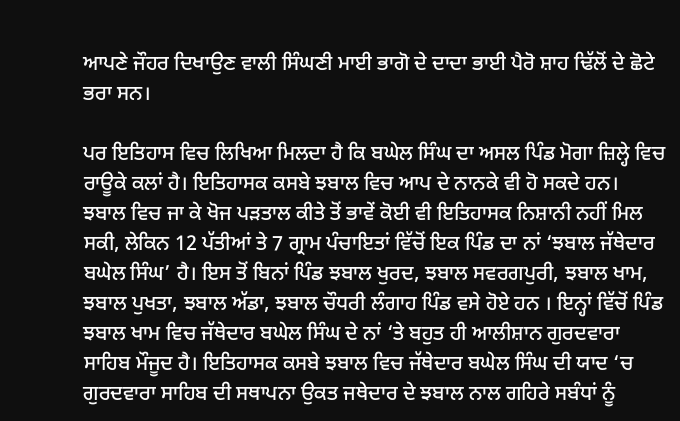ਆਪਣੇ ਜੌਹਰ ਦਿਖਾਉਣ ਵਾਲੀ ਸਿੰਘਣੀ ਮਾਈ ਭਾਗੋ ਦੇ ਦਾਦਾ ਭਾਈ ਪੈਰੋ ਸ਼ਾਹ ਢਿੱਲੋਂ ਦੇ ਛੋਟੇ ਭਰਾ ਸਨ।

ਪਰ ਇਤਿਹਾਸ ਵਿਚ ਲਿਖਿਆ ਮਿਲਦਾ ਹੈ ਕਿ ਬਘੇਲ ਸਿੰਘ ਦਾ ਅਸਲ ਪਿੰਡ ਮੋਗਾ ਜ਼ਿਲ੍ਹੇ ਵਿਚ ਰਾਊਕੇ ਕਲਾਂ ਹੈ। ਇਤਿਹਾਸਕ ਕਸਬੇ ਝਬਾਲ ਵਿਚ ਆਪ ਦੇ ਨਾਨਕੇ ਵੀ ਹੋ ਸਕਦੇ ਹਨ। ਝਬਾਲ ਵਿਚ ਜਾ ਕੇ ਖੋਜ ਪੜਤਾਲ ਕੀਤੇ ਤੋਂ ਭਾਵੇਂ ਕੋਈ ਵੀ ਇਤਿਹਾਸਕ ਨਿਸ਼ਾਨੀ ਨਹੀਂ ਮਿਲ ਸਕੀ, ਲੇਕਿਨ 12 ਪੱਤੀਆਂ ਤੇ 7 ਗ੍ਰਾਮ ਪੰਚਾਇਤਾਂ ਵਿੱਚੋਂ ਇਕ ਪਿੰਡ ਦਾ ਨਾਂ ‘ਝਬਾਲ ਜੱਥੇਦਾਰ ਬਘੇਲ ਸਿੰਘ’ ਹੈ। ਇਸ ਤੋਂ ਬਿਨਾਂ ਪਿੰਡ ਝਬਾਲ ਖੁਰਦ, ਝਬਾਲ ਸਵਰਗਪੁਰੀ, ਝਬਾਲ ਖਾਮ, ਝਬਾਲ ਪੁਖਤਾ, ਝਬਾਲ ਅੱਡਾ, ਝਬਾਲ ਚੌਧਰੀ ਲੰਗਾਹ ਪਿੰਡ ਵਸੇ ਹੋਏ ਹਨ । ਇਨ੍ਹਾਂ ਵਿੱਚੋਂ ਪਿੰਡ ਝਬਾਲ ਖਾਮ ਵਿਚ ਜੱਥੇਦਾਰ ਬਘੇਲ ਸਿੰਘ ਦੇ ਨਾਂ ‘ਤੇ ਬਹੁਤ ਹੀ ਆਲੀਸ਼ਾਨ ਗੁਰਦਵਾਰਾ ਸਾਹਿਬ ਮੌਜੂਦ ਹੈ। ਇਤਿਹਾਸਕ ਕਸਬੇ ਝਬਾਲ ਵਿਚ ਜੱਥੇਦਾਰ ਬਘੇਲ ਸਿੰਘ ਦੀ ਯਾਦ ‘ਚ ਗੁਰਦਵਾਰਾ ਸਾਹਿਬ ਦੀ ਸਥਾਪਨਾ ਉਕਤ ਜਥੇਦਾਰ ਦੇ ਝਬਾਲ ਨਾਲ ਗਹਿਰੇ ਸਬੰਧਾਂ ਨੂੰ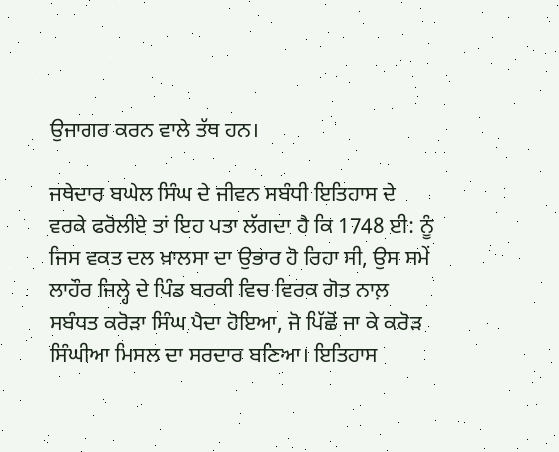ਉਜਾਗਰ ਕਰਨ ਵਾਲੇ ਤੱਥ ਹਨ।

ਜਥੇਦਾਰ ਬਘੇਲ ਸਿੰਘ ਦੇ ਜੀਵਨ ਸਬੰਧੀ ਇਤਿਹਾਸ ਦੇ ਵਰਕੇ ਫਰੋਲੀਏ ਤਾਂ ਇਹ ਪਤਾ ਲੱਗਦਾ ਹੈ ਕਿ 1748 ਈ: ਨੂੰ ਜਿਸ ਵਕਤ ਦਲ ਖ਼ਾਲਸਾ ਦਾ ਉਭਾਰ ਹੋ ਰਿਹਾ ਸੀ, ਉਸ ਸਮੇਂ ਲਾਹੌਰ ਜਿਲ੍ਹੇ ਦੇ ਪਿੰਡ ਬਰਕੀ ਵਿਚ ਵਿਰਕ ਗੋਤ ਨਾਲ਼ ਸਬੰਧਤ ਕਰੋੜਾ ਸਿੰਘ ਪੈਦਾ ਹੋਇਆ, ਜੋ ਪਿੱਛੋਂ ਜਾ ਕੇ ਕਰੋੜ ਸਿੰਘੀਆ ਮਿਸਲ ਦਾ ਸਰਦਾਰ ਬਣਿਆ। ਇਤਿਹਾਸ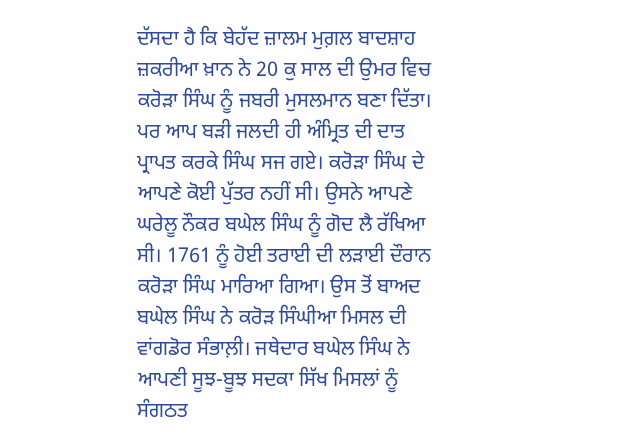ਦੱਸਦਾ ਹੈ ਕਿ ਬੇਹੱਦ ਜ਼ਾਲਮ ਮੁਗ਼ਲ ਬਾਦਸ਼ਾਹ ਜ਼ਕਰੀਆ ਖ਼ਾਨ ਨੇ 20 ਕੁ ਸਾਲ ਦੀ ਉਮਰ ਵਿਚ ਕਰੋੜਾ ਸਿੰਘ ਨੂੰ ਜਬਰੀ ਮੁਸਲਮਾਨ ਬਣਾ ਦਿੱਤਾ। ਪਰ ਆਪ ਬੜੀ ਜਲਦੀ ਹੀ ਅੰਮ੍ਰਿਤ ਦੀ ਦਾਤ ਪ੍ਰਾਪਤ ਕਰਕੇ ਸਿੰਘ ਸਜ ਗਏ। ਕਰੋੜਾ ਸਿੰਘ ਦੇ ਆਪਣੇ ਕੋਈ ਪੁੱਤਰ ਨਹੀਂ ਸੀ। ਉਸਨੇ ਆਪਣੇ ਘਰੇਲੂ ਨੌਕਰ ਬਘੇਲ ਸਿੰਘ ਨੂੰ ਗੋਦ ਲੈ ਰੱਖਿਆ ਸੀ। 1761 ਨੂੰ ਹੋਈ ਤਰਾਈ ਦੀ ਲੜਾਈ ਦੌਰਾਨ ਕਰੋੜਾ ਸਿੰਘ ਮਾਰਿਆ ਗਿਆ। ਉਸ ਤੋਂ ਬਾਅਦ ਬਘੇਲ ਸਿੰਘ ਨੇ ਕਰੋੜ ਸਿੰਘੀਆ ਮਿਸਲ ਦੀ ਵਾਂਗਡੋਰ ਸੰਭਾਲ਼ੀ। ਜਥੇਦਾਰ ਬਘੇਲ ਸਿੰਘ ਨੇ ਆਪਣੀ ਸੂਝ-ਬੂਝ ਸਦਕਾ ਸਿੱਖ ਮਿਸਲਾਂ ਨੂੰ ਸੰਗਠਤ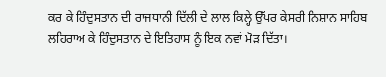ਕਰ ਕੇ ਹਿੰਦੁਸਤਾਨ ਦੀ ਰਾਜਧਾਨੀ ਦਿੱਲੀ ਦੇ ਲਾਲ ਕਿਲ੍ਹੇ ਉੱਪਰ ਕੇਸਰੀ ਨਿਸ਼ਾਨ ਸਾਹਿਬ ਲਹਿਰਾਅ ਕੇ ਹਿੰਦੁਸਤਾਨ ਦੇ ਇਤਿਹਾਸ ਨੂੰ ਇਕ ਨਵਾਂ ਮੋੜ ਦਿੱਤਾ।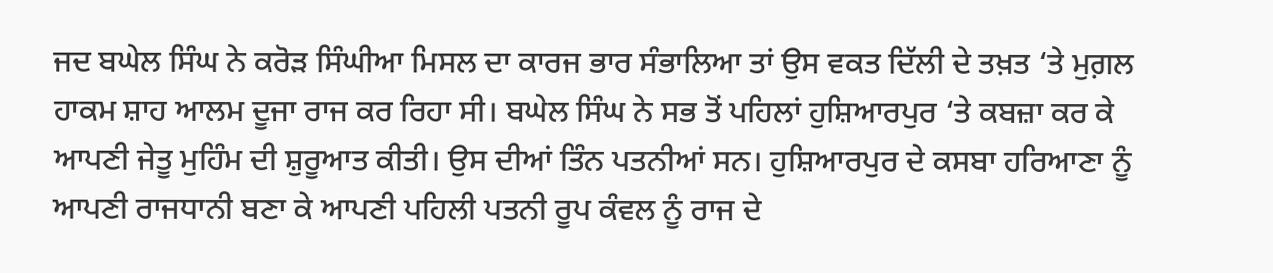ਜਦ ਬਘੇਲ ਸਿੰਘ ਨੇ ਕਰੋੜ ਸਿੰਘੀਆ ਮਿਸਲ ਦਾ ਕਾਰਜ ਭਾਰ ਸੰਭਾਲਿਆ ਤਾਂ ਉਸ ਵਕਤ ਦਿੱਲੀ ਦੇ ਤਖ਼ਤ ‘ਤੇ ਮੁਗ਼ਲ ਹਾਕਮ ਸ਼ਾਹ ਆਲਮ ਦੂਜਾ ਰਾਜ ਕਰ ਰਿਹਾ ਸੀ। ਬਘੇਲ ਸਿੰਘ ਨੇ ਸਭ ਤੋਂ ਪਹਿਲਾਂ ਹੁਸ਼ਿਆਰਪੁਰ ‘ਤੇ ਕਬਜ਼ਾ ਕਰ ਕੇ ਆਪਣੀ ਜੇਤੂ ਮੁਹਿੰਮ ਦੀ ਸ਼ੁਰੂਆਤ ਕੀਤੀ। ਉਸ ਦੀਆਂ ਤਿੰਨ ਪਤਨੀਆਂ ਸਨ। ਹੁਸ਼ਿਆਰਪੁਰ ਦੇ ਕਸਬਾ ਹਰਿਆਣਾ ਨੂੰ ਆਪਣੀ ਰਾਜਧਾਨੀ ਬਣਾ ਕੇ ਆਪਣੀ ਪਹਿਲੀ ਪਤਨੀ ਰੂਪ ਕੰਵਲ ਨੂੰ ਰਾਜ ਦੇ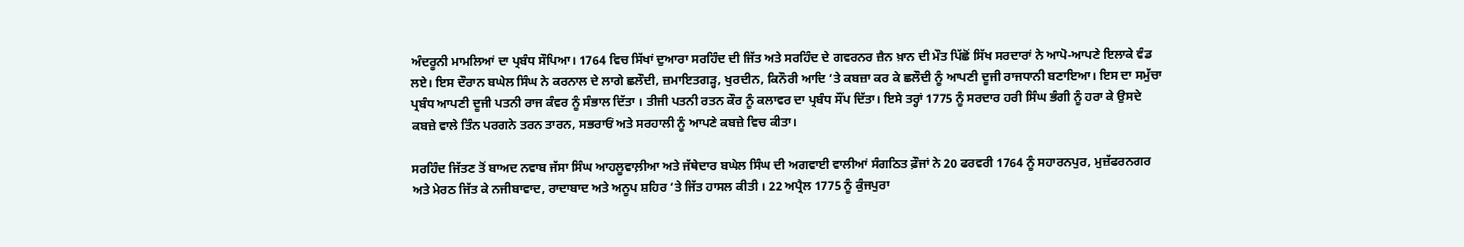ਅੰਦਰੂਨੀ ਮਾਮਲਿਆਂ ਦਾ ਪ੍ਰਬੰਧ ਸੌਪਿਆ। 1764 ਵਿਚ ਸਿੱਖਾਂ ਦੁਆਰਾ ਸਰਹਿੰਦ ਦੀ ਜਿੱਤ ਅਤੇ ਸਰਹਿੰਦ ਦੇ ਗਵਰਨਰ ਜ਼ੈਨ ਖ਼ਾਨ ਦੀ ਮੌਤ ਪਿੱਛੋਂ ਸਿੱਖ ਸਰਦਾਰਾਂ ਨੇ ਆਪੋ-ਆਪਣੇ ਇਲਾਕੇ ਵੰਡ ਲਏ। ਇਸ ਦੌਰਾਨ ਬਘੇਲ ਸਿੰਘ ਨੇ ਕਰਨਾਲ ਦੇ ਲਾਗੇ ਛਲੌਦੀ, ਜ਼ਮਾਇਤਗੜ੍ਹ, ਖੁਰਦੀਨ, ਕਿਨੌਰੀ ਆਦਿ ‘ਤੇ ਕਬਜ਼ਾ ਕਰ ਕੇ ਛਲੌਦੀ ਨੂੰ ਆਪਣੀ ਦੂਜੀ ਰਾਜਧਾਨੀ ਬਣਾਇਆ। ਇਸ ਦਾ ਸਮੁੱਚਾ ਪ੍ਰਬੰਧ ਆਪਣੀ ਦੂਜੀ ਪਤਨੀ ਰਾਜ ਕੰਵਰ ਨੂੰ ਸੰਭਾਲ ਦਿੱਤਾ । ਤੀਜੀ ਪਤਨੀ ਰਤਨ ਕੌਰ ਨੂੰ ਕਲਾਵਰ ਦਾ ਪ੍ਰਬੰਧ ਸੌਂਪ ਦਿੱਤਾ। ਇਸੇ ਤਰ੍ਹਾਂ 1775 ਨੂੰ ਸਰਦਾਰ ਹਰੀ ਸਿੰਘ ਭੰਗੀ ਨੂੰ ਹਰਾ ਕੇ ਉਸਦੇ ਕਬਜ਼ੇ ਵਾਲੇ ਤਿੰਨ ਪਰਗਨੇ ਤਰਨ ਤਾਰਨ, ਸਭਰਾਓਂ ਅਤੇ ਸਰਹਾਲੀ ਨੂੰ ਆਪਣੇ ਕਬਜ਼ੇ ਵਿਚ ਕੀਤਾ।

ਸਰਹਿੰਦ ਜਿੱਤਣ ਤੋਂ ਬਾਅਦ ਨਵਾਬ ਜੱਸਾ ਸਿੰਘ ਆਹਲੂਵਾਲ਼ੀਆ ਅਤੇ ਜੱਥੇਦਾਰ ਬਘੇਲ ਸਿੰਘ ਦੀ ਅਗਵਾਈ ਵਾਲੀਆਂ ਸੰਗਠਿਤ ਫ਼ੌਜਾਂ ਨੇ 20 ਫਰਵਰੀ 1764 ਨੂੰ ਸਹਾਰਨਪੁਰ, ਮੁਜ਼ੱਫਰਨਗਰ ਅਤੇ ਮੇਰਠ ਜਿੱਤ ਕੇ ਨਜੀਬਾਵਾਦ, ਰਾਦਾਬਾਦ ਅਤੇ ਅਨੂਪ ਸ਼ਹਿਰ ‘ਤੇ ਜਿੱਤ ਹਾਸਲ ਕੀਤੀ । 22 ਅਪ੍ਰੈਲ 1775 ਨੂੰ ਕੁੰਜਪੁਰਾ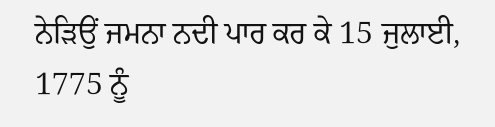ਨੇੜਿਉਂ ਜਮਨਾ ਨਦੀ ਪਾਰ ਕਰ ਕੇ 15 ਜੁਲਾਈ, 1775 ਨੂੰ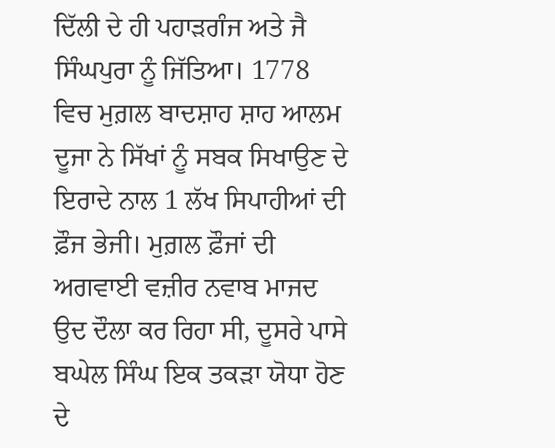ਦਿੱਲੀ ਦੇ ਹੀ ਪਹਾੜਗੰਜ ਅਤੇ ਜੈ ਸਿੰਘਪੁਰਾ ਨੂੰ ਜਿੱਤਿਆ। 1778 ਵਿਚ ਮੁਗ਼ਲ ਬਾਦਸ਼ਾਹ ਸ਼ਾਹ ਆਲਮ ਦੂਜਾ ਨੇ ਸਿੱਖਾਂ ਨੂੰ ਸਬਕ ਸਿਖਾਉਣ ਦੇ ਇਰਾਦੇ ਨਾਲ 1 ਲੱਖ ਸਿਪਾਹੀਆਂ ਦੀ ਫ਼ੌਜ ਭੇਜੀ। ਮੁਗ਼ਲ ਫ਼ੌਜਾਂ ਦੀ ਅਗਵਾਈ ਵਜ਼ੀਰ ਨਵਾਬ ਮਾਜਦ ਉਦ ਦੌਲਾ ਕਰ ਰਿਹਾ ਸੀ, ਦੂਸਰੇ ਪਾਸੇ ਬਘੇਲ ਸਿੰਘ ਇਕ ਤਕੜਾ ਯੋਧਾ ਹੋਣ ਦੇ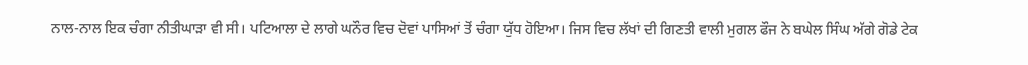ਨਾਲ-ਨਾਲ ਇਕ ਚੰਗਾ ਨੀਤੀਘਾੜਾ ਵੀ ਸੀ। ਪਟਿਆਲਾ ਦੇ ਲਾਗੇ ਘਨੌਰ ਵਿਚ ਦੋਵਾਂ ਪਾਸਿਆਂ ਤੋਂ ਚੰਗਾ ਯੁੱਧ ਹੋਇਆ। ਜਿਸ ਵਿਚ ਲੱਖਾਂ ਦੀ ਗਿਣਤੀ ਵਾਲੀ ਮੁਗਲ ਫੌਜ ਨੇ ਬਘੇਲ ਸਿੰਘ ਅੱਗੇ ਗੋਡੇ ਟੇਕ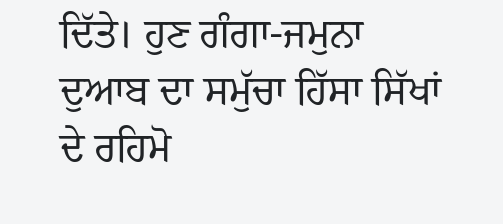ਦਿੱਤੇ। ਹੁਣ ਗੰਗਾ-ਜਮੁਨਾ ਦੁਆਬ ਦਾ ਸਮੁੱਚਾ ਹਿੱਸਾ ਸਿੱਖਾਂ ਦੇ ਰਹਿਮੋ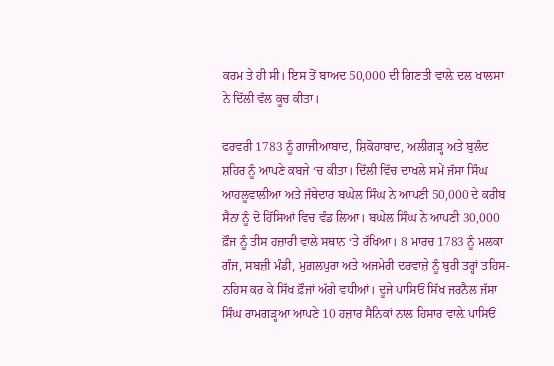ਕਰਮ ਤੇ ਹੀ ਸੀ। ਇਸ ਤੋਂ ਬਾਅਦ 50,000 ਦੀ ਗਿਣਤੀ ਵਾਲ਼ੇ ਦਲ ਖਾਲਸਾ ਨੇ ਦਿੱਲੀ ਵੱਲ ਕੂਚ ਕੀਤਾ।

ਫਰਵਰੀ 1783 ਨੂੰ ਗਾਜੀਆਬਾਦ, ਸ਼ਿਕੋਹਾਬਾਦ, ਅਲੀਗੜ੍ਹ ਅਤੇ ਬੁਲੰਦ ਸ਼ਹਿਰ ਨੂੰ ਆਪਣੇ ਕਬਜੇ ‘ਚ ਕੀਤਾ। ਦਿੱਲੀ ਵਿੱਚ ਦਾਖਲੇ ਸਮੇਂ ਜੱਸਾ ਸਿੰਘ ਆਹਲੂਵਾਲੀਆ ਅਤੇ ਜੱਥੇਦਾਰ ਬਘੇਲ ਸਿੰਘ ਨੇ ਆਪਣੀ 50,000 ਦੇ ਕਰੀਬ ਸੈਨਾ ਨੂੰ ਦੋ ਹਿੱਸਿਆਂ ਵਿਚ ਵੰਡ ਲਿਆ। ਬਘੇਲ ਸਿੰਘ ਨੇ ਆਪਣੀ 30,000 ਫ਼ੌਜ ਨੂੰ ਤੀਸ ਹਜ਼ਾਰੀ ਵਾਲੇ ਸਥਾਨ ‘ਤੇ ਰੱਖਿਆ। 8 ਮਾਰਚ 1783 ਨੂੰ ਮਲਕਾ ਗੰਜ, ਸਬਜ਼ੀ ਮੰਡੀ, ਮੁਗ਼ਲਪੁਰਾ ਅਤੇ ਅਜਮੇਰੀ ਦਰਵਾਜ਼ੇ ਨੂੰ ਬੁਰੀ ਤਰ੍ਹਾਂ ਤਹਿਸ-ਨਹਿਸ ਕਰ ਕੇ ਸਿੱਖ ਫ਼ੌਜਾਂ ਅੱਗੇ ਵਧੀਆਂ। ਦੂਜੇ ਪਾਸਿਓਂ ਸਿੱਖ ਜਰਨੈਲ ਜੱਸਾ ਸਿੰਘ ਰਾਮਗੜ੍ਹਆ ਆਪਣੇ 10 ਹਜ਼ਾਰ ਸੈਨਿਕਾਂ ਨਾਲ ਹਿਸਾਰ ਵਾਲ਼ੇ ਪਾਸਿਓਂ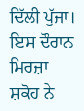ਦਿੱਲੀ ਪੁੱਜਾ। ਇਸ ਦੌਰਾਨ ਮਿਰਜ਼ਾ ਸ਼ਕੋਹ ਨੇ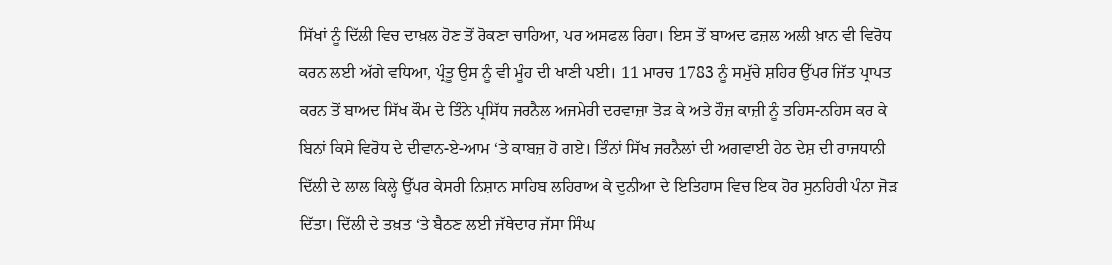ਸਿੱਖਾਂ ਨੂੰ ਦਿੱਲੀ ਵਿਚ ਦਾਖ਼ਲ ਹੋਣ ਤੋਂ ਰੋਕਣਾ ਚਾਹਿਆ, ਪਰ ਅਸਫਲ ਰਿਹਾ। ਇਸ ਤੋਂ ਬਾਅਦ ਫਜ਼ਲ ਅਲੀ ਖ਼ਾਨ ਵੀ ਵਿਰੋਧ ਕਰਨ ਲਈ ਅੱਗੇ ਵਧਿਆ, ਪ੍ਰੰਤੂ ਉਸ ਨੂੰ ਵੀ ਮੂੰਹ ਦੀ ਖਾਣੀ ਪਈ। 11 ਮਾਰਚ 1783 ਨੂੰ ਸਮੁੱਚੇ ਸ਼ਹਿਰ ਉੱਪਰ ਜਿੱਤ ਪ੍ਰਾਪਤ ਕਰਨ ਤੋਂ ਬਾਅਦ ਸਿੱਖ ਕੌਮ ਦੇ ਤਿੰਨੇ ਪ੍ਰਸਿੱਧ ਜਰਨੈਲ ਅਜਮੇਰੀ ਦਰਵਾਜ਼ਾ ਤੋੜ ਕੇ ਅਤੇ ਹੌਜ਼ ਕਾਜ਼ੀ ਨੂੰ ਤਹਿਸ-ਨਹਿਸ ਕਰ ਕੇ ਬਿਨਾਂ ਕਿਸੇ ਵਿਰੋਧ ਦੇ ਦੀਵਾਨ-ਏ-ਆਮ ‘ਤੇ ਕਾਬਜ਼ ਹੋ ਗਏ। ਤਿੰਨਾਂ ਸਿੱਖ ਜਰਨੈਲਾਂ ਦੀ ਅਗਵਾਈ ਹੇਠ ਦੇਸ਼ ਦੀ ਰਾਜਧਾਨੀ ਦਿੱਲੀ ਦੇ ਲਾਲ ਕਿਲ੍ਹੇ ਉੱਪਰ ਕੇਸਰੀ ਨਿਸ਼ਾਨ ਸਾਹਿਬ ਲਹਿਰਾਅ ਕੇ ਦੁਨੀਆ ਦੇ ਇਤਿਹਾਸ ਵਿਚ ਇਕ ਹੋਰ ਸੁਨਹਿਰੀ ਪੰਨਾ ਜੋੜ ਦਿੱਤਾ। ਦਿੱਲੀ ਦੇ ਤਖ਼ਤ ‘ਤੇ ਬੈਠਣ ਲਈ ਜੱਥੇਦਾਰ ਜੱਸਾ ਸਿੰਘ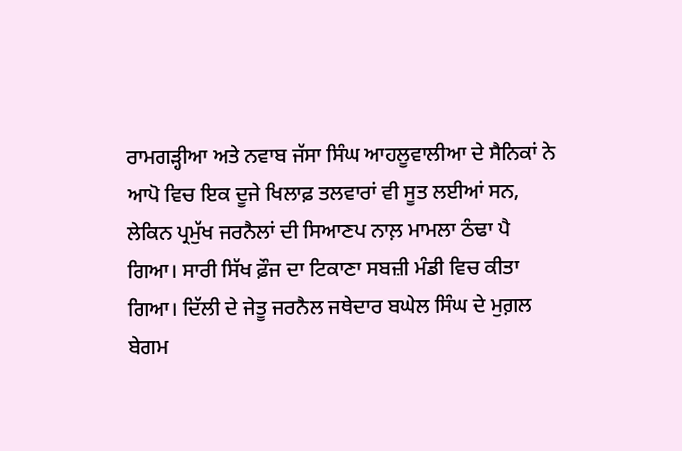ਰਾਮਗੜ੍ਹੀਆ ਅਤੇ ਨਵਾਬ ਜੱਸਾ ਸਿੰਘ ਆਹਲੂਵਾਲੀਆ ਦੇ ਸੈਨਿਕਾਂ ਨੇ ਆਪੋ ਵਿਚ ਇਕ ਦੂਜੇ ਖਿਲਾਫ਼ ਤਲਵਾਰਾਂ ਵੀ ਸੂਤ ਲਈਆਂ ਸਨ, ਲੇਕਿਨ ਪ੍ਰਮੁੱਖ ਜਰਨੈਲਾਂ ਦੀ ਸਿਆਣਪ ਨਾਲ਼ ਮਾਮਲਾ ਠੰਢਾ ਪੈ ਗਿਆ। ਸਾਰੀ ਸਿੱਖ ਫ਼ੌਜ ਦਾ ਟਿਕਾਣਾ ਸਬਜ਼ੀ ਮੰਡੀ ਵਿਚ ਕੀਤਾ ਗਿਆ। ਦਿੱਲੀ ਦੇ ਜੇਤੂ ਜਰਨੈਲ ਜਥੇਦਾਰ ਬਘੇਲ ਸਿੰਘ ਦੇ ਮੁਗ਼ਲ ਬੇਗਮ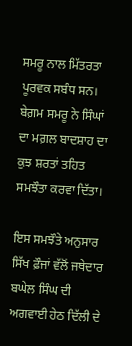ਸਮਰੂ ਨਾਲ ਮਿੱਤਰਤਾ ਪੂਰਵਕ ਸਬੰਧ ਸਨ। ਬੇਗ਼ਮ ਸਮਰੂ ਨੇ ਸਿੰਘਾਂ ਦਾ ਮਗ਼ਲ ਬਾਦਸ਼ਾਹ ਦਾ ਕੁਝ ਸ਼ਰਤਾਂ ਤਹਿਤ ਸਮਝੌਤਾ ਕਰਵਾ ਦਿੱਤਾ।

ਇਸ ਸਮਝੌਤੇ ਅਨੁਸਾਰ ਸਿੱਖ ਫ਼ੌਜਾਂ ਵੱਲੋਂ ਜਥੇਦਾਰ ਬਘੇਲ ਸਿੰਘ ਦੀ ਅਗਵਾਈ ਹੇਠ ਦਿੱਲੀ ਦੇ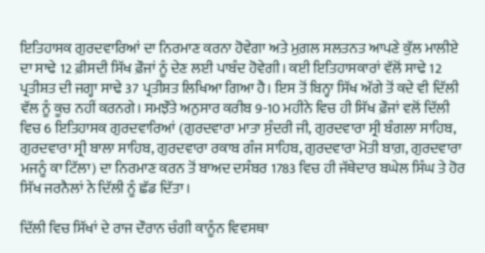ਇਤਿਹਾਸਕ ਗੁਰਦਵਾਰਿਆਂ ਦਾ ਨਿਰਮਾਣ ਕਰਨਾ ਹੋਵੇਗਾ ਅਤੇ ਮੁਗ਼ਲ ਸਲਤਨਤ ਆਪਣੇ ਕੁੱਲ ਮਾਲੀਏ ਦਾ ਸਾਢੇ 12 ਫ਼ੀਸਦੀ ਸਿੱਖ ਫ਼ੌਜਾਂ ਨੂੰ ਦੇਣ ਲਈ ਪਾਬੰਦ ਹੋਵੇਗੀ। ਕਈ ਇਤਿਹਾਸਕਾਰਾਂ ਵੱਲੋਂ ਸਾਢੇ 12 ਪ੍ਰਤੀਸ਼ਤ ਦੀ ਜਗ੍ਹਾ ਸਾਢੇ 37 ਪ੍ਰਤੀਸ਼ਤ ਲਿਖਿਆ ਗਿਆ ਹੈ। ਇਸ ਤੋਂ ਬਿਨ੍ਹਾ ਸਿੱਖ ਅੱਗੇ ਤੋਂ ਕਦੇ ਵੀ ਦਿੱਲੀ ਵੱਲ ਨੂੰ ਕੂਚ ਨਹੀਂ ਕਰਨਗੇ। ਸਮਝੌਤੇ ਅਨੁਸਾਰ ਕਰੀਬ 9-10 ਮਹੀਨੇ ਵਿਚ ਹੀ ਸਿੱਖ ਫ਼ੌਜਾਂ ਵਲੋਂ ਦਿੱਲੀ ਵਿਚ 6 ਇਤਿਹਾਸਕ ਗੁਰਦਵਾਰਿਆਂ (ਗੁਰਦਵਾਰਾ ਮਾਤਾ ਸੁੰਦਰੀ ਜੀ, ਗੁਰਦਵਾਰਾ ਸ੍ਰੀ ਬੰਗਲਾ ਸਾਹਿਬ, ਗੁਰਦਵਾਰਾ ਸ੍ਰੀ ਬਾਲਾ ਸਾਹਿਬ, ਗੁਰਦਵਾਰਾ ਰਕਾਬ ਗੰਜ ਸਾਹਿਬ, ਗੁਰਦਵਾਰਾ ਮੋਤੀ ਬਾਗ਼, ਗੁਰਦਵਾਰਾ ਮਜਨੂੰ ਕਾ ਟਿੱਲਾ) ਦਾ ਨਿਰਮਾਣ ਕਰਨ ਤੋਂ ਬਾਅਦ ਦਸੰਬਰ 1783 ਵਿਚ ਹੀ ਜੱਥੇਦਾਰ ਬਘੇਲ ਸਿੰਘ ਤੇ ਹੋਰ ਸਿੱਖ ਜਰਨੈਲਾਂ ਨੇ ਦਿੱਲੀ ਨੂੰ ਛੱਡ ਦਿੱਤਾ।

ਦਿੱਲੀ ਵਿਚ ਸਿੱਖਾਂ ਦੇ ਰਾਜ ਦੌਰਾਨ ਚੰਗੀ ਕਾਨੂੰਨ ਵਿਵਸਥਾ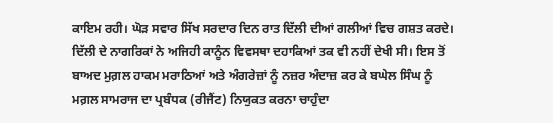ਕਾਇਮ ਰਹੀ। ਘੋੜ ਸਵਾਰ ਸਿੱਖ ਸਰਦਾਰ ਦਿਨ ਰਾਤ ਦਿੱਲੀ ਦੀਆਂ ਗਲੀਆਂ ਵਿਚ ਗਸ਼ਤ ਕਰਦੇ। ਦਿੱਲੀ ਦੇ ਨਾਗਰਿਕਾਂ ਨੇ ਅਜਿਹੀ ਕਾਨੂੰਨ ਵਿਵਸਥਾ ਦਹਾਕਿਆਂ ਤਕ ਵੀ ਨਹੀਂ ਦੇਖੀ ਸੀ। ਇਸ ਤੋਂ ਬਾਅਦ ਮੁਗ਼ਲ ਹਾਕਮ ਮਰਾਠਿਆਂ ਅਤੇ ਅੰਗਰੇਜ਼ਾਂ ਨੂੰ ਨਜ਼ਰ ਅੰਦਾਜ਼ ਕਰ ਕੇ ਬਘੇਲ ਸਿੰਘ ਨੂੰ ਮਗ਼ਲ ਸਾਮਰਾਜ ਦਾ ਪ੍ਰਬੰਧਕ (ਰੀਜੈਂਟ) ਨਿਯੁਕਤ ਕਰਨਾ ਚਾਹੁੰਦਾ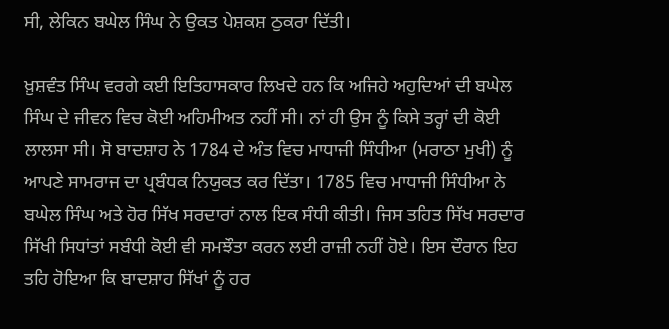ਸੀ, ਲੇਕਿਨ ਬਘੇਲ ਸਿੰਘ ਨੇ ਉਕਤ ਪੇਸ਼ਕਸ਼ ਠੁਕਰਾ ਦਿੱਤੀ।

ਖ਼ੁਸ਼ਵੰਤ ਸਿੰਘ ਵਰਗੇ ਕਈ ਇਤਿਹਾਸਕਾਰ ਲਿਖਦੇ ਹਨ ਕਿ ਅਜਿਹੇ ਅਹੁਦਿਆਂ ਦੀ ਬਘੇਲ ਸਿੰਘ ਦੇ ਜੀਵਨ ਵਿਚ ਕੋਈ ਅਹਿਮੀਅਤ ਨਹੀਂ ਸੀ। ਨਾਂ ਹੀ ਉਸ ਨੂੰ ਕਿਸੇ ਤਰ੍ਹਾਂ ਦੀ ਕੋਈ ਲਾਲਸਾ ਸੀ। ਸੋ ਬਾਦਸ਼ਾਹ ਨੇ 1784 ਦੇ ਅੰਤ ਵਿਚ ਮਾਧਾਜੀ ਸਿੰਧੀਆ (ਮਰਾਠਾ ਮੁਖੀ) ਨੂੰ ਆਪਣੇ ਸਾਮਰਾਜ ਦਾ ਪ੍ਰਬੰਧਕ ਨਿਯੁਕਤ ਕਰ ਦਿੱਤਾ। 1785 ਵਿਚ ਮਾਧਾਜੀ ਸਿੰਧੀਆ ਨੇ ਬਘੇਲ ਸਿੰਘ ਅਤੇ ਹੋਰ ਸਿੱਖ ਸਰਦਾਰਾਂ ਨਾਲ ਇਕ ਸੰਧੀ ਕੀਤੀ। ਜਿਸ ਤਹਿਤ ਸਿੱਖ ਸਰਦਾਰ ਸਿੱਖੀ ਸਿਧਾਂਤਾਂ ਸਬੰਧੀ ਕੋਈ ਵੀ ਸਮਝੌਤਾ ਕਰਨ ਲਈ ਰਾਜ਼ੀ ਨਹੀਂ ਹੋਏ। ਇਸ ਦੌਰਾਨ ਇਹ ਤਹਿ ਹੋਇਆ ਕਿ ਬਾਦਸ਼ਾਹ ਸਿੱਖਾਂ ਨੂੰ ਹਰ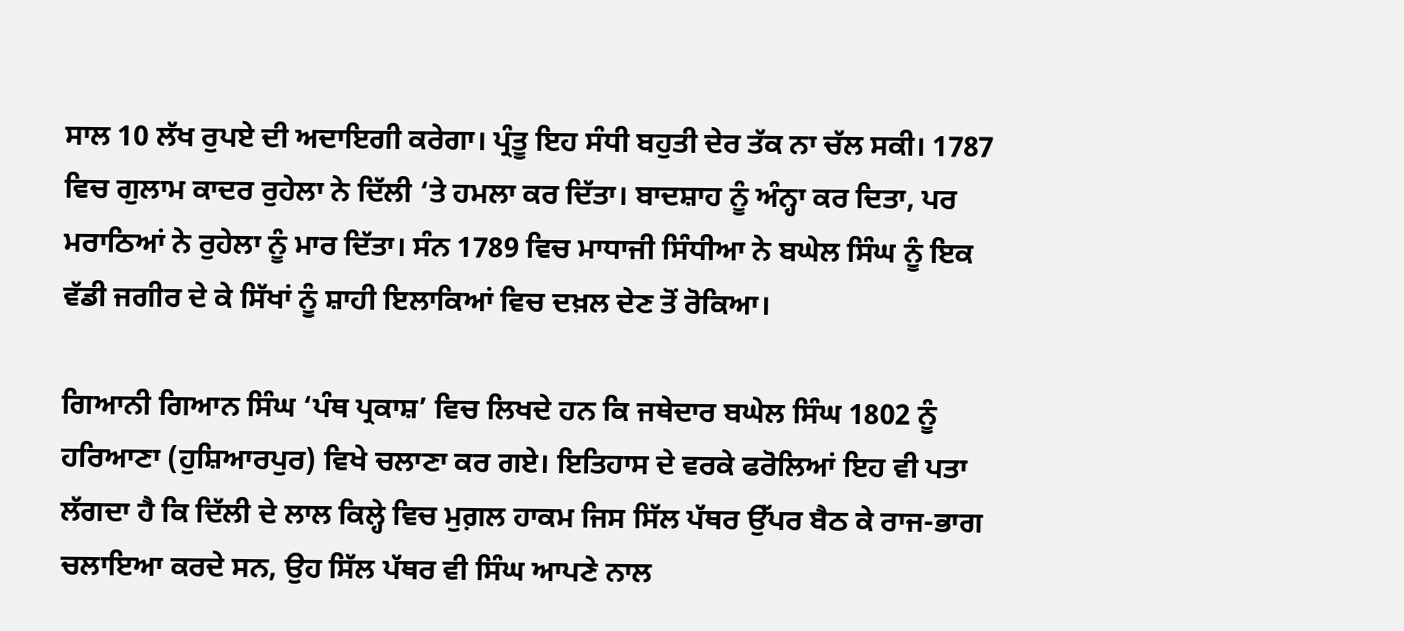ਸਾਲ 10 ਲੱਖ ਰੁਪਏ ਦੀ ਅਦਾਇਗੀ ਕਰੇਗਾ। ਪ੍ਰੰਤੂ ਇਹ ਸੰਧੀ ਬਹੁਤੀ ਦੇਰ ਤੱਕ ਨਾ ਚੱਲ ਸਕੀ। 1787 ਵਿਚ ਗੁਲਾਮ ਕਾਦਰ ਰੁਹੇਲਾ ਨੇ ਦਿੱਲੀ ‘ਤੇ ਹਮਲਾ ਕਰ ਦਿੱਤਾ। ਬਾਦਸ਼ਾਹ ਨੂੰ ਅੰਨ੍ਹਾ ਕਰ ਦਿਤਾ, ਪਰ ਮਰਾਠਿਆਂ ਨੇ ਰੁਹੇਲਾ ਨੂੰ ਮਾਰ ਦਿੱਤਾ। ਸੰਨ 1789 ਵਿਚ ਮਾਧਾਜੀ ਸਿੰਧੀਆ ਨੇ ਬਘੇਲ ਸਿੰਘ ਨੂੰ ਇਕ ਵੱਡੀ ਜਗੀਰ ਦੇ ਕੇ ਸਿੱਖਾਂ ਨੂੰ ਸ਼ਾਹੀ ਇਲਾਕਿਆਂ ਵਿਚ ਦਖ਼ਲ ਦੇਣ ਤੋਂ ਰੋਕਿਆ।

ਗਿਆਨੀ ਗਿਆਨ ਸਿੰਘ ‘ਪੰਥ ਪ੍ਰਕਾਸ਼’ ਵਿਚ ਲਿਖਦੇ ਹਨ ਕਿ ਜਥੇਦਾਰ ਬਘੇਲ ਸਿੰਘ 1802 ਨੂੰ ਹਰਿਆਣਾ (ਹੁਸ਼ਿਆਰਪੁਰ) ਵਿਖੇ ਚਲਾਣਾ ਕਰ ਗਏ। ਇਤਿਹਾਸ ਦੇ ਵਰਕੇ ਫਰੋਲਿਆਂ ਇਹ ਵੀ ਪਤਾ ਲੱਗਦਾ ਹੈ ਕਿ ਦਿੱਲੀ ਦੇ ਲਾਲ ਕਿਲ੍ਹੇ ਵਿਚ ਮੁਗ਼ਲ ਹਾਕਮ ਜਿਸ ਸਿੱਲ ਪੱਥਰ ਉੱਪਰ ਬੈਠ ਕੇ ਰਾਜ-ਭਾਗ ਚਲਾਇਆ ਕਰਦੇ ਸਨ, ਉਹ ਸਿੱਲ ਪੱਥਰ ਵੀ ਸਿੰਘ ਆਪਣੇ ਨਾਲ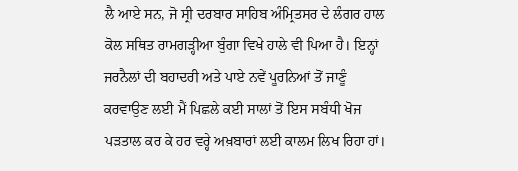ਲੈ ਆਏ ਸਨ, ਜੋ ਸ੍ਰੀ ਦਰਬਾਰ ਸਾਹਿਬ ਅੰਮ੍ਰਿਤਸਰ ਦੇ ਲੰਗਰ ਹਾਲ ਕੋਲ ਸਥਿਤ ਰਾਮਗੜ੍ਹੀਆ ਬੁੰਗਾ ਵਿਖੇ ਹਾਲੇ ਵੀ ਪਿਆ ਹੈ। ਇਨ੍ਹਾਂ ਜਰਨੈਲਾਂ ਦੀ ਬਹਾਦਰੀ ਅਤੇ ਪਾਏ ਨਵੇਂ ਪੂਰਨਿਆਂ ਤੋਂ ਜਾਣੂੰ ਕਰਵਾਉਣ ਲਈ ਮੈਂ ਪਿਛਲੇ ਕਈ ਸਾਲਾਂ ਤੋਂ ਇਸ ਸਬੰਧੀ ਖੋਜ ਪੜਤਾਲ ਕਰ ਕੇ ਹਰ ਵਰ੍ਹੇ ਅਖ਼ਬਾਰਾਂ ਲਈ ਕਾਲਮ ਲਿਖ ਰਿਹਾ ਹਾਂ।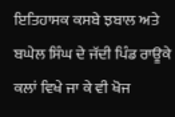ਇਤਿਹਾਸਕ ਕਸਬੇ ਝਬਾਲ ਅਤੇ ਬਘੇਲ ਸਿੰਘ ਦੇ ਜੱਦੀ ਪਿੰਡ ਰਾਊਕੇ ਕਲਾਂ ਵਿਖੇ ਜਾ ਕੇ ਵੀ ਖੋਜ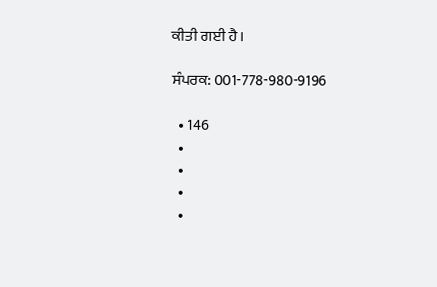ਕੀਤੀ ਗਈ ਹੈ।

ਸੰਪਰਕ: 001-778-980-9196

  • 146
  •
  •
  •
  •